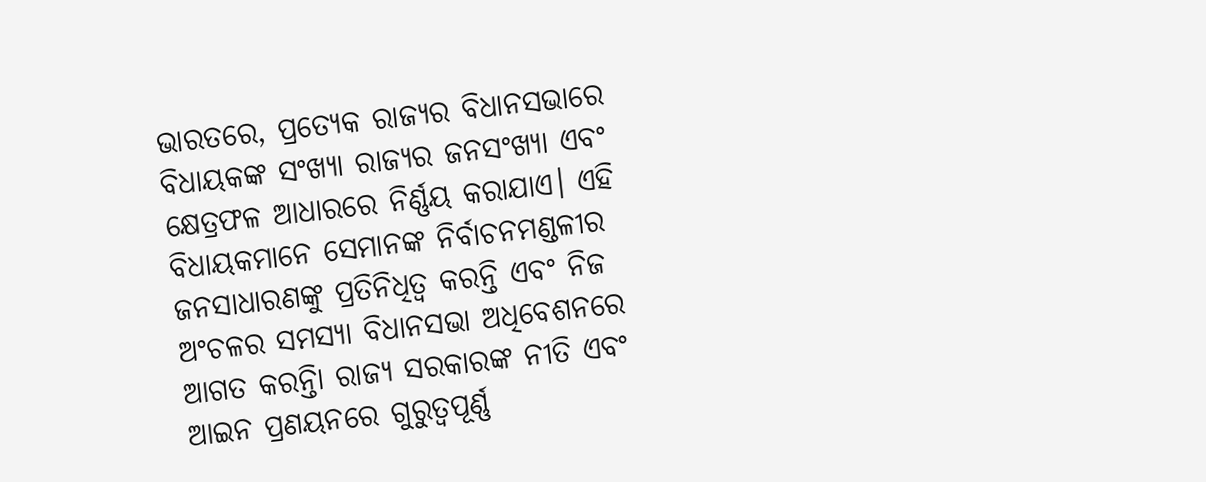ଭାରତରେ, ପ୍ରତ୍ୟେକ ରାଜ୍ୟର ବିଧାନସଭାରେ ବିଧାୟକଙ୍କ ସଂଖ୍ୟା ରାଜ୍ୟର ଜନସଂଖ୍ୟା ଏବଂ କ୍ଷେତ୍ରଫଳ ଆଧାରରେ ନିର୍ଣ୍ଣୟ କରାଯାଏ। ଏହି ବିଧାୟକମାନେ ସେମାନଙ୍କ ନିର୍ବାଚନମଣ୍ଡଳୀର ଜନସାଧାରଣଙ୍କୁ ପ୍ରତିନିଧିତ୍ୱ କରନ୍ତି ଏବଂ ନିଜ ଅଂଚଳର ସମସ୍ୟା ବିଧାନସଭା ଅଧିବେଶନରେ ଆଗତ କରନ୍ତିା ରାଜ୍ୟ ସରକାରଙ୍କ ନୀତି ଏବଂ ଆଇନ ପ୍ରଣୟନରେ ଗୁରୁତ୍ୱପୂର୍ଣ୍ଣ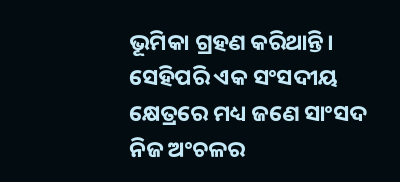ଭୂମିକା ଗ୍ରହଣ କରିଥାନ୍ତି। ସେହିପରି ଏକ ସଂସଦୀୟ କ୍ଷେତ୍ରରେ ମଧ୍ୟ ଜଣେ ସାଂସଦ ନିଜ ଅଂଚଳର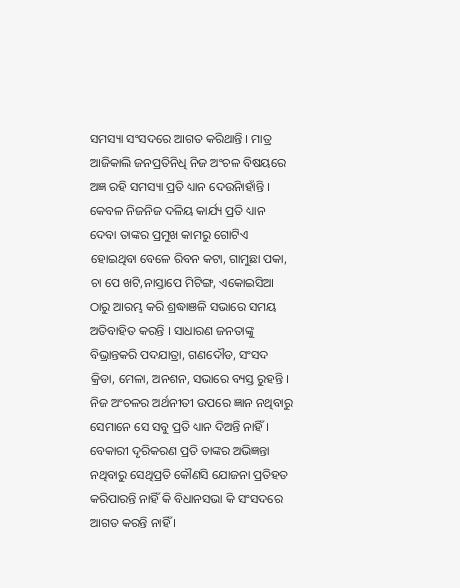ସମସ୍ୟା ସଂସଦରେ ଆଗତ କରିଥାନ୍ତି । ମାତ୍ର ଆଜିକାଲି ଜନପ୍ରତିନିଧି ନିଜ ଅଂଚଳ ବିଷୟରେ ଅଜ୍ଞ ରହି ସମସ୍ୟା ପ୍ରତି ଧ୍ୟାନ ଦେଉିନାହାଁନ୍ତି । କେବଳ ନିଜନିଜ ଦଳିୟ କାର୍ଯ୍ୟ ପ୍ରତି ଧ୍ୟାନ ଦେବା ତାଙ୍କର ପ୍ରମୁଖ କାମରୁ ଗୋଟିଏ ହୋଇଥିବା ବେଳେ ରିବନ କଟା, ଗାମୁଛା ପକା, ଚା ପେ ଖଟି,ନାସ୍ତାପେ ମିଟିଙ୍ଗ, ଏକୋଇସିଆ ଠାରୁ ଆରମ୍ଭ କରି ଶ୍ରଦ୍ଧାଞଳି ସଭାରେ ସମୟ ଅତିବାହିତ କରନ୍ତି । ସାଧାରଣ ଜନତାଙ୍କୁ ବିଭ୍ରାନ୍ତକରି ପଦଯାତ୍ରା, ଗଣଦୌଡ, ସଂସଦ କ୍ରିଡା, ମେଳା, ଅନଶନ, ସଭାରେ ବ୍ୟସ୍ତ ରୁହନ୍ତି । ନିଜ ଅଂଚଳର ଅର୍ଥନୀତୀ ଉପରେ ଜ୍ଞାନ ନଥିବାରୁ ସେମାନେ ସେ ସବୁ ପ୍ରତି ଧ୍ୟାନ ଦିଅନ୍ତି ନାହିଁ । ବେକାରୀ ଦୃରିକରଣ ପ୍ରତି ତାଙ୍କର ଅଭିଜ୍ଞନ୍ତା ନଥିବାରୁ ସେଥିପ୍ରତି କୌଣସି ଯୋଜନା ପ୍ରତିହତ କରିପାରନ୍ତି ନାହିଁ କି ବିଧାନସଭା କି ସଂସଦରେ ଆଗତ କରନ୍ତି ନାହିଁ ।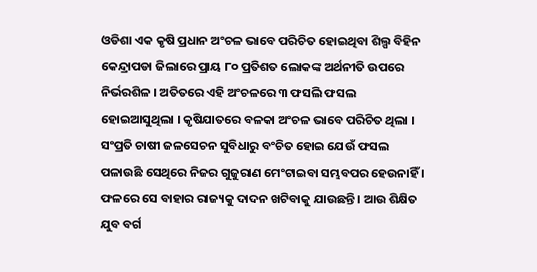ଓଡିଶା ଏକ କୃଷି ପ୍ରଧାନ ଅଂଚଳ ଭାବେ ପରିଚିତ ହୋଇଥିବା ଶିଲ୍ପ ବିହିନ କେନ୍ଦ୍ରାପଡା ଜିଲାରେ ପ୍ରାୟ ୮୦ ପ୍ରତିଶତ ଲୋକଙ୍କ ଅର୍ଥନୀତି ଉପରେ ନିର୍ଭରଶିଳ । ଅତିତରେ ଏହି ଅଂଚଳରେ ୩ ଫସଲି ଫସଲ ହୋଇଆସୁଥିଲା । କୃଷିଯାତରେ ବଳକା ଅଂଚଳ ଭାବେ ପରିଚିତ ଥିଲା । ସଂପ୍ରତି ଚାଷୀ ଜଳସେଚନ ସୁବିଧାରୁ ବଂଚିତ ହୋଇ ଯେଉଁ ଫସଲ ପଳାଉଛି ସେଥିରେ ନିଜର ଗୁଜୁରାଣ ମେଂଟାଇବା ସମ୍ଭବପର ହେଉନାହିଁ । ଫଳରେ ସେ ବାହାର ରାଜ୍ୟକୁ ଦାଦନ ଖଟିବାକୁ ଯାଉଛନ୍ତି । ଆଉ ଶିକ୍ଷିତ ଯୁବ ବର୍ଗ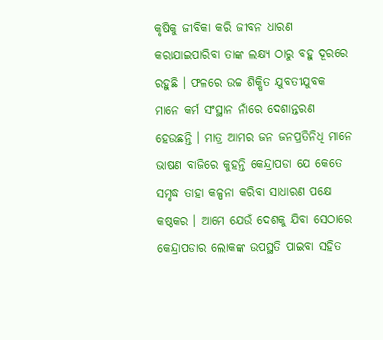କୃଷିକୁ ଜୀବିକା କରି ଜୀବନ ଧାରଣ କରାଯାଇପାରିବା ତାଙ୍କ ଲକ୍ଷ୍ୟ ଠାରୁ ବହୁ ଦୂରରେ ରହୁଛି । ଫଳରେ ଉଚ୍ଚ ଶିକ୍ଷିତ ଯୁବତୀଯୁବକ ମାନେ କର୍ମ ସଂସ୍ଥାନ ନାଁରେ ଦେଶାନ୍ତରଣ ହେଉଛନ୍ତି । ମାତ୍ର ଆମର ଜନ ଜନପ୍ରତିନିଧି ମାନେ ଭାଷଣ ବାଜିରେ କୁହନ୍ତି କେନ୍ଦ୍ରାପଡା ଯେ କେତେ ସମୃଦ୍ଧ ତାହା କଳ୍ପନା କରିବା ସାଧାରଣ ପକ୍ଷେ କଷ୍ଠକର । ଆମେ ଯେଉଁ ଦେଶକୁ ଯିବା ସେଠାରେ କେନ୍ଦ୍ରାପଡାର ଲୋକଙ୍କ ଉପସ୍ଥତି ପାଇବା ସହିତ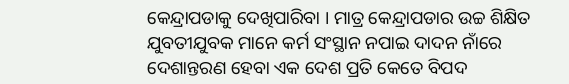କେନ୍ଦ୍ରାପଡାକୁ ଦେଖିପାରିବା । ମାତ୍ର କେନ୍ଦ୍ରାପଡାର ଉଚ୍ଚ ଶିକ୍ଷିତ ଯୁବତୀଯୁବକ ମାନେ କର୍ମ ସଂସ୍ଥାନ ନପାଇ ଦାଦନ ନାଁରେ ଦେଶାନ୍ତରଣ ହେବା ଏକ ଦେଶ ପ୍ରତି କେତେ ବିପଦ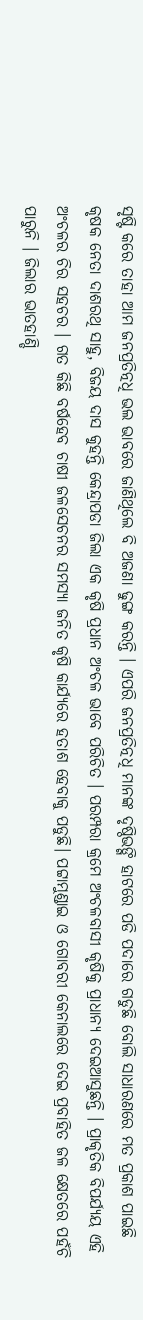ସୃଷ୍ଟି କରେ ତାହା ଆମ ଜନପ୍ରତିତ୍ନଧି ଭଲ ଭାବରେ ଜାଣିଥିଲେ ବି ଅଜଣା ଢୁଙ୍ଗ କରନ୍ତି । ଏପରି ଜନପ୍ରତିତ୍ନଧି ମାନଙ୍କ ଦୃଷ୍ଠିଭଙ୍ଗି ହାଟରେ ପଡି ପଦାରେ ଗଡୁଛି ବୋଲି ସାଧାରଣରେ ମତ ପ୍ରକାଶ ପାଇଛି
କୃଷକ ନେତା ଦାଶରଥି ସାହୁ, ବିଜୟ ଦାସ କୁହନ୍ତି କେନ୍ଦ୍ରାପଡା ଜିଲା ଏକ କୃଷି ପ୍ରଧାନ ଅଂଚଳ ଭାବେ ପରିଚିତ । ପରମ୍ପରା କ୍ରମେ ଅଂଚଳବାସୀ କୃଷିକୁ ପ୍ରାଧାନ୍ୟ ଦେଇଆସୁଛନ୍ତି । ପ୍ରାକୃତିକ ବିପର୍ଯ୍ୟୟ ଏହି ଅଂଚଳର ଚିର ସହଚର । ଗତ କିଛି ବର୍ଷହେବ ଚାଷୀ ଜଳସେଚନର ସମସ୍ୟା ଜନିତ କୃଷି କାର୍ଯ୍ୟରେ ହତାଶ ହେବାକୁ ପଡୁଛି। ପଟ୍ଟାମୁଣ୍ଡାଇ ଓ ଗୋବରୀ କେନାଲରେ ଦେଇ ପ୍ରବାହିତ ଜଳ କ୍ଷେତରେ ପହଁଚି ପାରୁନି । ଜିଲାର ଭାତହାଣ୍ଡି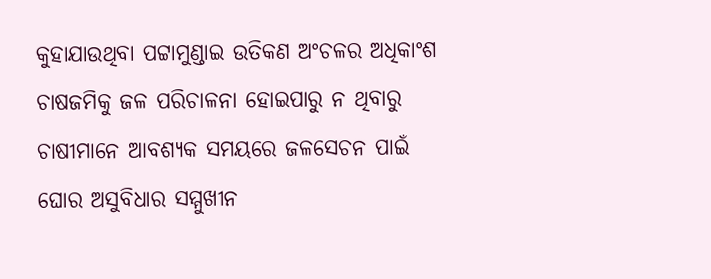କୁହାଯାଉଥିବା ପଟ୍ଟାମୁଣ୍ଡାଇ ଉତିକଣ ଅଂଚଳର ଅଧିକାଂଶ ଚାଷଜମିକୁ ଜଳ ପରିଚାଳନା ହୋଇପାରୁ ନ ଥିବାରୁ ଚାଷୀମାନେ ଆବଶ୍ୟକ ସମୟରେ ଜଳସେଚନ ପାଇଁ ଘୋର ଅସୁବିଧାର ସମ୍ମୁଖୀନ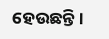ହେଉଛନ୍ତି।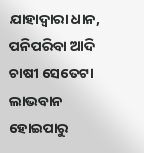ଯାହାଦ୍ୱାରା ଧାନ, ପନିପରିବା ଆଦି ଚାଷୀ ସେତେଟା ଲାଭବାନ ହୋଇପାରୁ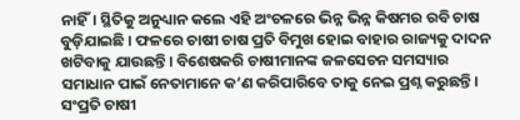ନାହିଁ। ସ୍ଥିତିକୁ ଅନୁଧ୍ୟାନ କଲେ ଏହି ଅଂଚଳରେ ଭିନ୍ନ ଭିନ୍ନ କିଷମର ରବି ଚାଷ ବୁଡ଼ିଯାଇଛି । ଫଳରେ ଚାଷୀ ଚାଷ ପ୍ରତି ବିମୁଖ ହୋଇ ବାହାର ରାଜ୍ୟକୁ ଦାଦନ ଖଟିବାକୁ ଯାଉଛନ୍ତି। ବିଶେଷକରି ଚାଷୀମାନଙ୍କ ଜଳସେଚନ ସମସ୍ୟାର ସମାଧାନ ପାଇଁ ନେତାମାନେ କ’ଣ କରିପାରିବେ ତାକୁ ନେଇ ପ୍ରଶ୍ନ କରୁଛନ୍ତି। ସଂପ୍ରତି ଚାଷୀ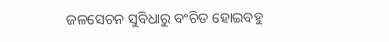ଜଳସେଚନ ସୁବିଧାରୁ ବଂଚିତ ହୋଇବହୁ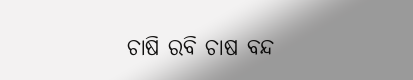ଚାଷି ରବି ଚାଷ ବନ୍ଦ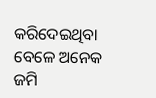କରିଦେଇଥିବା ବେଳେ ଅନେକ ଜମି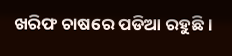ଖରିଫ ଚାଷରେ ପଡିଆ ରହୁଛି ।